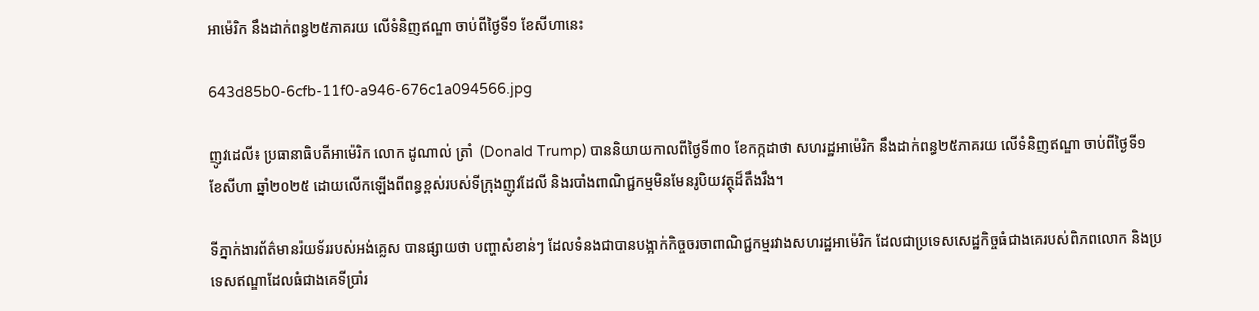អាម៉េរិក នឹងដាក់ពន្ធ២៥ភាគរយ លើទំនិញឥណ្ឌា ចាប់ពីថ្ងៃទី១ ខែសីហានេះ

643d85b0-6cfb-11f0-a946-676c1a094566.jpg

ញូវដេលី៖ ប្រធានាធិបតីអាម៉េរិក លោក ដូណាល់ ត្រាំ  (Donald Trump) បាននិយាយកាលពីថ្ងៃទី៣០ ខែកក្កដាថា សហរដ្ឋអាម៉េរិក នឹងដាក់ពន្ធ២៥ភាគរយ លើទំនិញឥណ្ឌា ចាប់ពីថ្ងៃទី១ ខែសីហា ឆ្នាំ២០២៥ ដោយលើកឡើងពីពន្ធខ្ពស់របស់ទីក្រុងញូវដែលី និងរបាំងពាណិជ្ជកម្មមិនមែនរូបិយវត្ថុដ៏តឹងរឹង។

ទីភ្នាក់ងារព័ត៌មានរ៉យទ័ររបស់អង់គ្លេស បានផ្សាយថា បញ្ហាសំខាន់ៗ ដែលទំនងជាបានបង្អាក់កិច្ចចរចាពាណិជ្ជកម្មរវាងសហរដ្ឋអាម៉េរិក ដែលជាប្រទេសសេដ្ឋកិច្ចធំជាងគេរបស់ពិភពលោក និងប្រទេសឥណ្ឌាដែលធំជាងគេទីប្រាំរ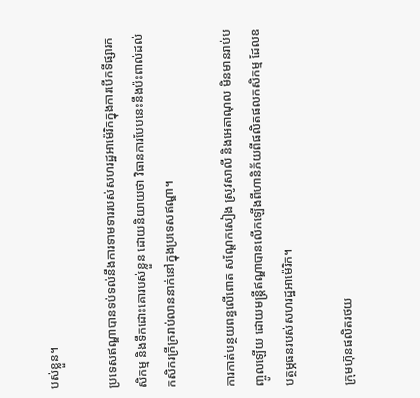បស់ខ្លួន។

ប្រទេសឥណ្ឌាបានទប់ទល់នឹងការទាមទាររបស់សហរដ្ឋអាម៉េរិកក្នុងការបើកទីផ្សារកសិកម្ម និងទឹកដោះគោរបស់ខ្លួន ដោយនិយាយថា វិធានការបែបនេះនឹងប៉ះពាល់ដល់កសិករក្រីក្ររាប់លាននាក់នៅក្នុងប្រទេសឥណ្ឌា។

ការកាត់បន្ថយពន្ធលើពោត សណ្តែកសៀង ស្រូវសាលី និងអេតាណុល មិនមានរាប់បញ្ចូលឡើយ ដោយមន្ត្រីឥណ្ឌាបានលើកឡើងពីហានិភ័យពីផលិតផលកសិកម្ម ដែលឧបត្ថម្ភធនរបស់សហរដ្ឋអាម៉េរិក។

ក្រុមហ៊ុនផលិតរថយ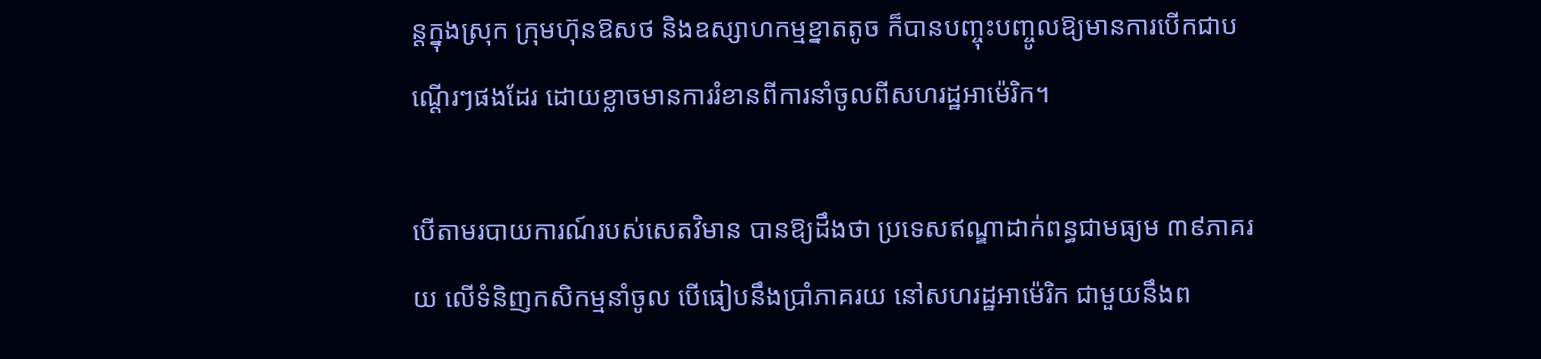ន្តក្នុងស្រុក ក្រុមហ៊ុនឱសថ និងឧស្សាហកម្មខ្នាតតូច ក៏បានបញ្ចុះបញ្ចូលឱ្យមានការបើកជាបណ្តើរៗផងដែរ ដោយខ្លាចមានការរំខានពីការនាំចូលពីសហរដ្ឋអាម៉េរិក។

បើតាមរបាយការណ៍របស់សេតវិមាន បានឱ្យដឹងថា ប្រទេសឥណ្ឌាដាក់ពន្ធជាមធ្យម ៣៩ភាគរយ លើទំនិញកសិកម្មនាំចូល បើធៀបនឹងប្រាំភាគរយ នៅសហរដ្ឋអាម៉េរិក ជាមួយនឹងព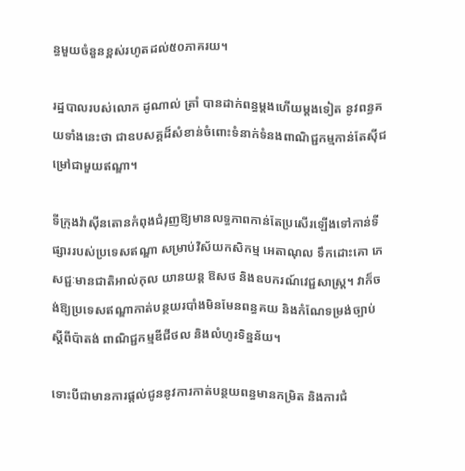ន្ធមួយចំនួនខ្ពស់រហូតដល់៥០ភាគរយ។

រដ្ឋបាលរបស់លោក ដូណាល់ ត្រាំ បានដាក់ពន្ធម្តងហើយម្តងទៀត នូវពន្ធគយទាំងនេះថា ជាឧបសគ្គដ៏សំខាន់ចំពោះទំនាក់ទំនងពាណិជ្ជកម្មកាន់តែស៊ីជម្រៅជាមួយឥណ្ឌា។

ទីក្រុងវ៉ាស៊ីនតោនកំពុងជំរុញឱ្យមានលទ្ធភាពកាន់តែប្រសើរឡើងទៅកាន់ទីផ្សាររបស់ប្រទេសឥណ្ឌា សម្រាប់វិស័យកសិកម្ម អេតាណុល ទឹកដោះគោ ភេសជ្ជៈមានជាតិអាល់កុល យានយន្ត ឱសថ និងឧបករណ៍វេជ្ជសាស្ត្រ។ វាក៏ចង់ឱ្យប្រទេសឥណ្ឌាកាត់បន្ថយរបាំងមិនមែនពន្ធគយ និងកំណែទម្រង់ច្បាប់ស្តីពីប៉ាតង់ ពាណិជ្ជកម្មឌីជីថល និងលំហូរទិន្នន័យ។

ទោះបីជាមានការផ្តល់ជូននូវការកាត់បន្ថយពន្ធមានកម្រិត និងការជំ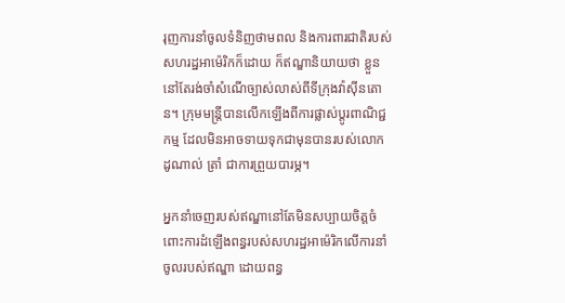រុញការនាំចូលទំនិញថាមពល និងការពារជាតិរបស់សហរដ្ឋអាម៉េរិកក៏ដោយ ក៏ឥណ្ឌានិយាយថា ខ្លួននៅតែរង់ចាំសំណើច្បាស់លាស់ពីទីក្រុងវ៉ាស៊ីនតោន។ ក្រុមមន្ត្រីបានលើកឡើងពីការផ្លាស់ប្តូរពាណិជ្ជកម្ម ដែលមិនអាចទាយទុកជាមុនបានរបស់លោក ដូណាល់ ត្រាំ ជាការព្រួយបារម្ភ។

អ្នកនាំចេញរបស់ឥណ្ឌានៅតែមិនសប្បាយចិត្តចំពោះការដំឡើងពន្ធរបស់សហរដ្ឋអាម៉េរិកលើការនាំចូលរបស់ឥណ្ឌា ដោយពន្ធ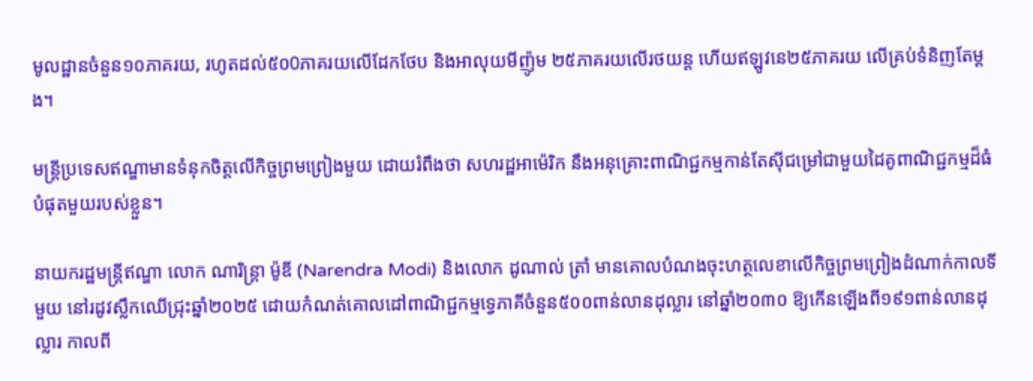មូលដ្ឋានចំនួន១០ភាគរយ, រហូតដល់៥០0ភាគរយលើដែកថែប និងអាលុយមីញ៉ូម ២៥ភាគរយលើរថយន្ត ហើយឥឡូវនេ២៥ភាគរយ លើគ្រប់ទំនិញតែម្តង។

មន្ត្រីប្រទេសឥណ្ឌាមានទំនុកចិត្តលើកិច្ចព្រមព្រៀងមួយ ដោយរំពឹងថា សហរដ្ឋអាម៉េរិក នឹងអនុគ្រោះពាណិជ្ជកម្មកាន់តែស៊ីជម្រៅជាមួយដៃគូពាណិជ្ជកម្មដ៏ធំបំផុតមួយរបស់ខ្លួន។

នាយករដ្ឋមន្ត្រីឥណ្ឌា លោក ណារិន្ត្រា ម៉ូឌី (Narendra Modi) និងលោក ដូណាល់ ត្រាំ មានគោលបំណងចុះហត្ថលេខាលើកិច្ចព្រមព្រៀងដំណាក់កាលទីមួយ នៅរដូវស្លឹកឈើជ្រុះឆ្នាំ២០២៥ ដោយកំណត់គោលដៅពាណិជ្ជកម្មទ្វេភាគីចំនួន៥០០ពាន់លានដុល្លារ នៅឆ្នាំ២០៣០ ឱ្យកើនឡើងពី១៩១ពាន់លានដុល្លារ កាលពី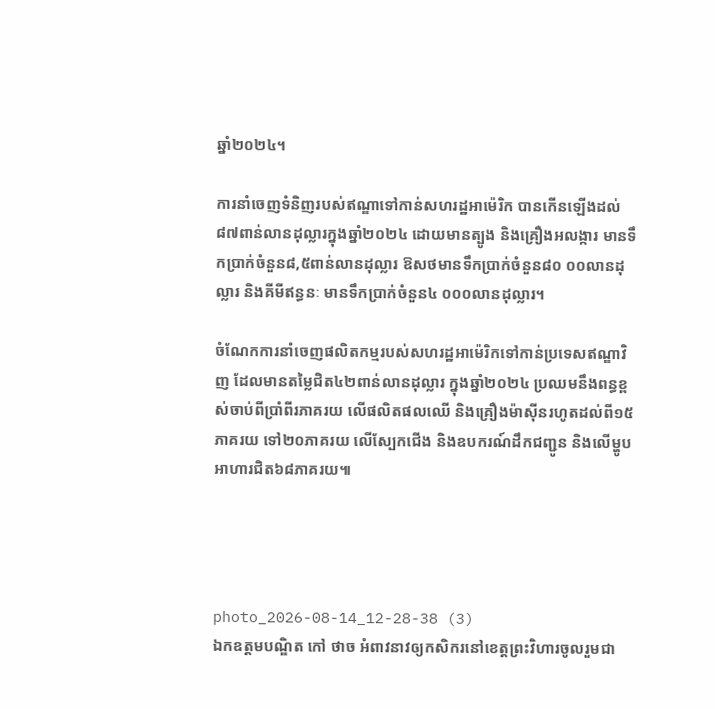ឆ្នាំ២០២៤។

ការនាំចេញទំនិញរបស់ឥណ្ឌាទៅកាន់សហរដ្ឋអាម៉េរិក បានកើនឡើងដល់៨៧ពាន់លានដុល្លារក្នុងឆ្នាំ២០២៤ ដោយមានត្បូង និងគ្រឿងអលង្ការ មានទឹកប្រាក់ចំនួន៨,៥ពាន់លានដុល្លារ ឱសថមានទឹកប្រាក់ចំនួន៨០ ០០លានដុល្លារ និងគីមីឥន្ធនៈ មានទឹកប្រាក់ចំនួន៤ ០០០លានដុល្លារ។

ចំណែកការនាំចេញផលិតកម្មរបស់សហរដ្ឋអាម៉េរិកទៅកាន់ប្រទេសឥណ្ឌាវិញ ដែលមានតម្លៃជិត៤២ពាន់លានដុល្លារ ក្នុងឆ្នាំ២០២៤ ប្រឈមនឹងពន្ធខ្ពស់ចាប់ពីប្រាំពីរភាគរយ លើផលិតផលឈើ និងគ្រឿងម៉ាស៊ីនរហូតដល់ពី១៥ភាគរយ ទៅ២០ភាគរយ លើស្បែកជើង និងឧបករណ៍ដឹកជញ្ជូន និងលើម្ហូបអាហារជិត៦៨ភាគរយ៕




photo_2026-08-14_12-28-38 (3)
ឯកឧត្តមបណ្ឌិត កៅ ថាច អំពាវនាវឲ្យកសិករនៅខេត្តព្រះវិហារចូលរួមជា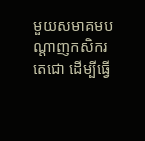មួយសមាគមបណ្តាញកសិករតេជោ ដើម្បីធ្វើ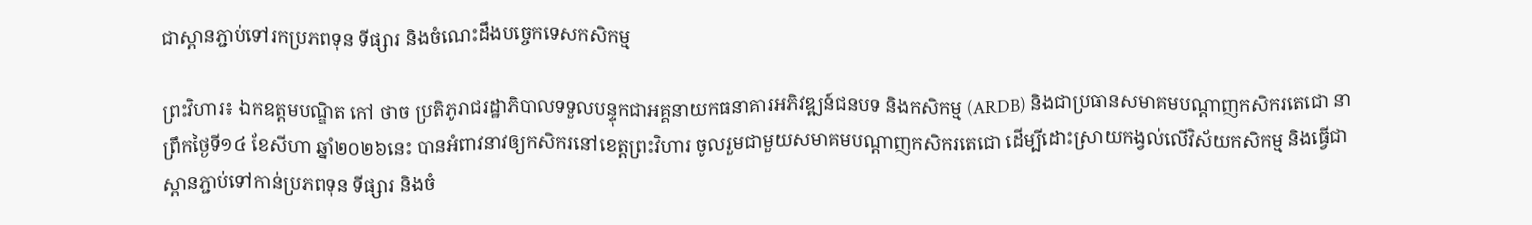ជាស្ពានភ្ជាប់ទៅរកប្រភពទុន ទីផ្សារ និងចំណេះដឹងបច្ចេកទេសកសិកម្ម

ព្រះវិហារ៖ ឯកឧត្តមបណ្ឌិត កៅ ថាច ប្រតិភូរាជរដ្ឋាភិបាលទទួលបន្ទុកជាអគ្គនាយកធនាគារអភិវឌ្ឍន៍ជនបទ និងកសិកម្ម (ARDB) និងជាប្រធានសមាគមបណ្តាញកសិករតេជោ នាព្រឹកថ្ងៃទី១៤ ខែសីហា ឆ្នាំ២០២៦នេះ បានអំពាវនាវឲ្យកសិករនៅខេត្តព្រះវិហារ ចូលរួមជាមួយសមាគមបណ្តាញកសិករតេជោ ដើម្បីដោះស្រាយកង្វល់លើវិស័យកសិកម្ម និងធ្វើជាស្ពានភ្ជាប់ទៅកាន់ប្រភពទុន ទីផ្សារ និងចំ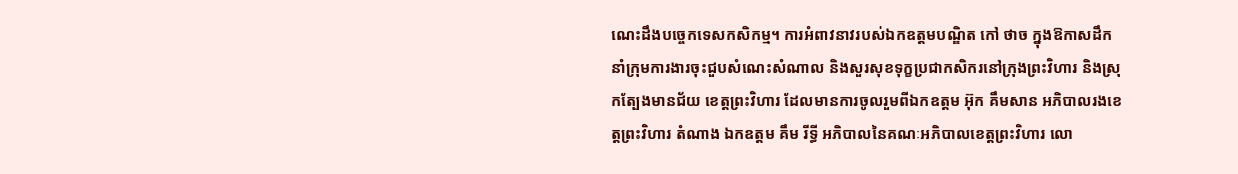ណេះដឹងបច្ចេកទេសកសិកម្ម។ ការអំពាវនាវរបស់ឯកឧត្តមបណ្ឌិត កៅ ថាច ក្នុងឱកាសដឹកនាំក្រុមការងារចុះជួបសំណេះសំណាល និងសួរសុខទុក្ខប្រជាកសិករនៅក្រុងព្រះវិហារ និងស្រុកត្បែងមានជ័យ ខេត្តព្រះវិហារ ដែលមានការចូលរួមពីឯកឧត្តម អ៊ុក គឹមសាន អភិបាលរងខេត្តព្រះវិហារ តំណាង ឯកឧត្តម គឹម រីទ្ធី អភិបាលនៃគណៈអភិបាលខេត្តព្រះវិហារ លោ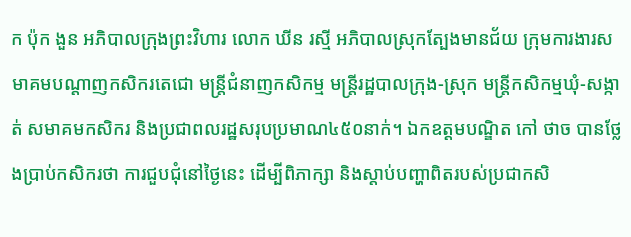ក ប៉ុក ងួន អភិបាលក្រុងព្រះវិហារ លោក ឃីន រស្មី អភិបាលស្រុកត្បែងមានជ័យ ក្រុមការងារសមាគមបណ្តាញកសិករតេជោ មន្ត្រីជំនាញកសិកម្ម មន្ត្រីរដ្ឋបាលក្រុង-ស្រុក មន្ត្រីកសិកម្មឃុំ-សង្កាត់ សមាគមកសិករ និងប្រជាពលរដ្ឋសរុបប្រមាណ៤៥០នាក់។ ឯកឧត្តមបណ្ឌិត កៅ ថាច បានថ្លែងប្រាប់កសិករថា ការជួបជុំនៅថ្ងៃនេះ ដើម្បីពិភាក្សា និងស្តាប់បញ្ហាពិតរបស់ប្រជាកសិ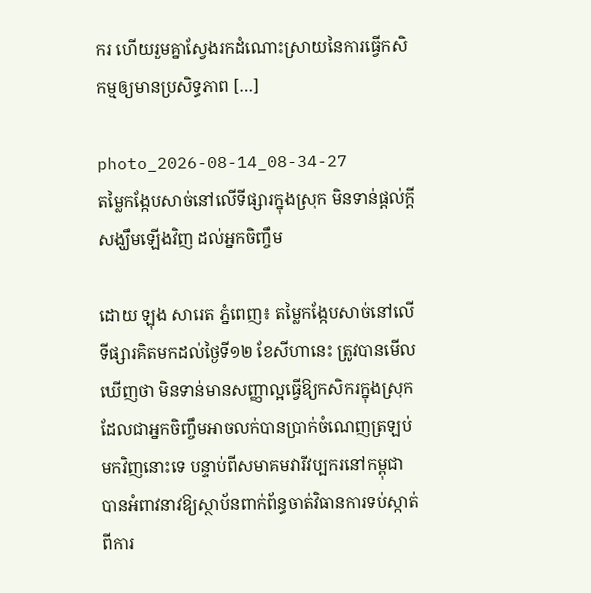ករ ហើយរួមគ្នាស្វែងរកដំណោះស្រាយនៃការធ្វើកសិកម្មឲ្យមានប្រសិទ្ធភាព […]

photo_2026-08-14_08-34-27
តម្លៃកង្កែបសាច់នៅលើទីផ្សារក្នុងស្រុក មិនទាន់ផ្តល់ក្តីសង្ឃឹមឡើងវិញ ដល់អ្នកចិញ្ចឹម

ដោយ ឡុង សារេត ភ្នំពេញ៖ តម្លៃកង្កែបសាច់នៅលើទីផ្សារគិតមកដល់ថ្ងៃទី១២ ខែសីហានេះ ត្រូវបានមើលឃើញថា មិនទាន់មានសញ្ញាល្អធ្វើឱ្យកសិករក្នុងស្រុក ដែលជាអ្នកចិញ្ចឹមអាចលក់បានប្រាក់ចំណេញត្រឡប់មកវិញនោះទេ បន្ទាប់ពីសមាគមវារីវប្បករនៅកម្ពុជា បានអំពាវនាវឱ្យស្ថាប័នពាក់ព័ន្ធចាត់វិធានការទប់ស្កាត់ពីការ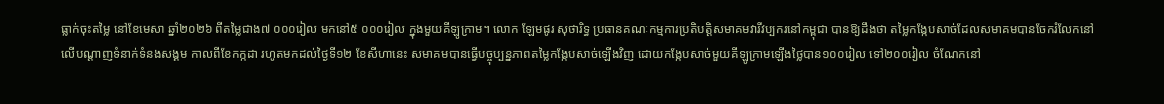ធ្លាក់ចុះតម្លៃ នៅខែមេសា ឆ្នាំ២០២៦ ពីតម្លៃជាង៧ ០០០រៀល មកនៅ៥ ០០០រៀល ក្នុងមួយគីឡូក្រាម។ លោក ឡែមផូរ សុថារិទ្ធ ប្រធានគណៈកម្មការប្រតិបត្តិសមាគមវារីវប្បករនៅកម្ពុជា បានឱ្យដឹងថា តម្លៃកង្កែបសាច់ដែលសមាគមបានចែករំលែកនៅលើបណ្តាញទំនាក់ទំនងសង្គម កាលពីខែកក្កដា រហូតមកដល់ថ្ងៃទី១២ ខែសីហានេះ សមាគមបានធ្វើបច្ចុប្បន្នភាពតម្លៃកង្កែបសាច់ឡើងវិញ ដោយកង្កែបសាច់មួយគីឡូក្រាមឡើងថ្លៃបាន១០០រៀល ទៅ២០០រៀល ចំណែកនៅ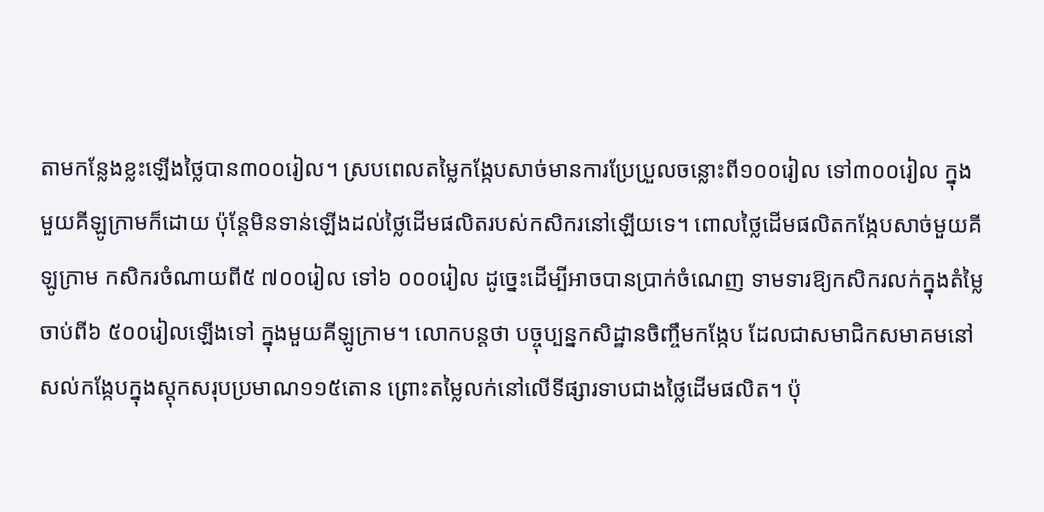តាមកន្លែងខ្លះឡើងថ្លៃបាន៣០០រៀល។ ស្របពេលតម្លៃកង្កែបសាច់មានការប្រែប្រួលចន្លោះពី១០០រៀល ទៅ៣០០រៀល ក្នុងមួយគីឡូក្រាមក៏ដោយ ប៉ុន្តែមិនទាន់ឡើងដល់ថ្លៃដើមផលិតរបស់កសិករនៅឡើយទេ។ ពោលថ្លៃដើមផលិតកង្កែបសាច់មួយគីឡូក្រាម កសិករចំណាយពី៥ ៧០០រៀល ទៅ៦ ០០០រៀល ដូច្នេះដើម្បីអាចបានប្រាក់ចំណេញ ទាមទារឱ្យកសិករលក់ក្នុងតំម្លៃចាប់ពី៦ ៥០០រៀលឡើងទៅ ក្នុងមួយគីឡូក្រាម។ លោកបន្តថា បច្ចុប្បន្នកសិដ្ឋានចិញ្ចឹមកង្កែប ដែលជាសមាជិកសមាគមនៅសល់កង្កែបក្នុងស្តុកសរុបប្រមាណ១១៥តោន ព្រោះតម្លៃលក់នៅលើទីផ្សារទាបជាងថ្លៃដើមផលិត។ ប៉ុ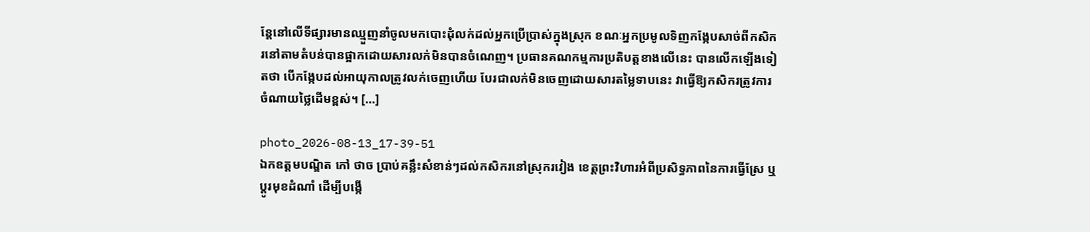ន្តែនៅលើទីផ្សារមានឈ្មួញនាំចូលមកបោះដុំលក់ដល់អ្នកប្រើប្រាស់ក្នុងស្រុក ខណៈអ្នកប្រមូលទិញកង្កែបសាច់ពីកសិករនៅតាមតំបន់បានផ្អាកដោយសារលក់មិនបានចំណេញ។ ប្រធានគណកម្មការប្រតិបត្តខាងលើនេះ បានលើកឡើងទៀតថា បើកង្កែបដល់អាយុកាលត្រូវលក់ចេញហើយ បែរជាលក់មិនចេញដោយសារតម្លៃទាបនេះ វាធ្វើឱ្យកសិករត្រូវការចំណាយថ្លៃដើមខ្ពស់។ […]

photo_2026-08-13_17-39-51
ឯកឧត្តមបណ្ឌិត កៅ ថាច ប្រាប់គន្លឹះសំខាន់ៗដល់កសិករនៅស្រុករវៀង ខេត្តព្រះវិហារអំពីប្រសិទ្ធភាពនៃការធ្វើស្រែ ឬប្តូរមុខដំណាំ ដើម្បីបង្កើ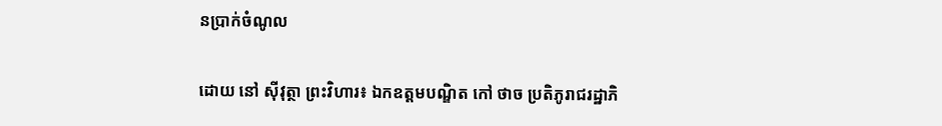នប្រាក់ចំណូល

ដោយ នៅ ស៊ីវុត្ថា ព្រះវិហារ៖ ឯកឧត្តមបណ្ឌិត កៅ ថាច ប្រតិភូរាជរដ្ឋាភិ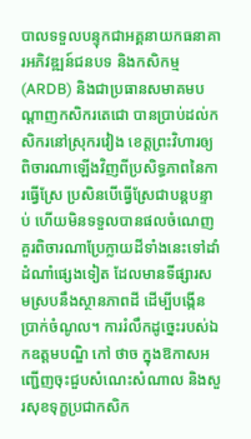បាលទទួលបន្ទុកជាអគ្គនាយកធនាគារអភិវឌ្ឍន៍ជនបទ និងកសិកម្ម (ARDB) និងជាប្រធានសមាគមបណ្តាញកសិករតេជោ បានប្រាប់ដល់កសិករនៅស្រុករវៀង ខេត្តព្រះវិហារឲ្យពិចារណាឡើងវិញពីប្រសិទ្ធភាពនៃការធ្វើស្រែ ប្រសិនបើធ្វើស្រែជាបន្តបន្ទាប់ ហើយមិនទទួលបានផលចំណេញ គួរពិចារណាប្រែក្លាយដីទាំងនេះទៅដាំដំណាំផ្សេងទៀត ដែលមានទីផ្សារសមស្របនឹងស្ថានភាពដី ដើម្បីបង្កើនប្រាក់ចំណូល។ ការរំលឹកដូច្នេះរបស់ឯកឧត្តមបណ្ឌិ កៅ ថាច ក្នុងឱកាសអញ្ជើញចុះជួបសំណេះសំណាល និងសួរសុខទុក្ខប្រជាកសិក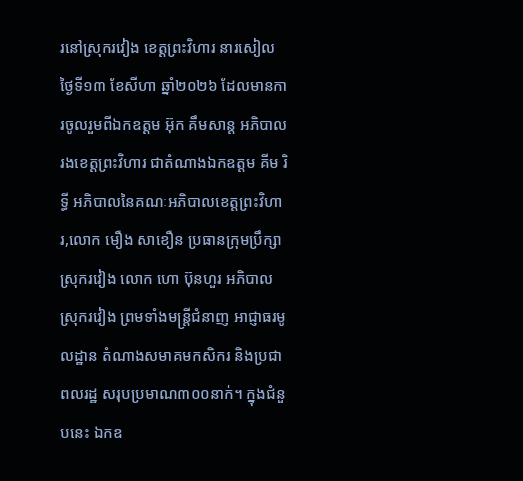រនៅស្រុករវៀង ខេត្តព្រះវិហារ នារសៀលថ្ងៃទី១៣ ខែសីហា ឆ្នាំ២០២៦ ដែលមានការចូលរួមពីឯកឧត្តម អ៊ុក គឹមសាន្ត អភិបាលរងខេត្តព្រះវិហារ ជាតំណាងឯកឧត្តម គីម រិទ្ធី អភិបាលនៃគណៈអភិបាលខេត្តព្រះវិហារ,លោក មឿង សាខឿន ប្រធានក្រុមប្រឹក្សាស្រុករវៀង លោក ហោ ប៊ុនហួរ អភិបាលស្រុករវៀង ព្រមទាំងមន្ត្រីជំនាញ អាជ្ញាធរមូលដ្ឋាន តំណាងសមាគមកសិករ និងប្រជាពលរដ្ឋ សរុបប្រមាណ៣០០នាក់។ ក្នុងជំនួបនេះ ឯកឧ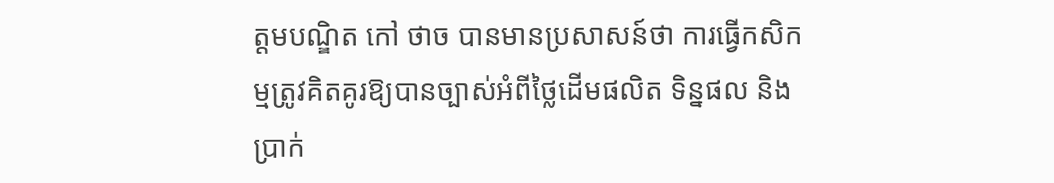ត្តមបណ្ឌិត កៅ ថាច បានមានប្រសាសន៍ថា ការធ្វើកសិកម្មត្រូវគិតគូរឱ្យបានច្បាស់អំពីថ្លៃដើមផលិត ទិន្នផល និងប្រាក់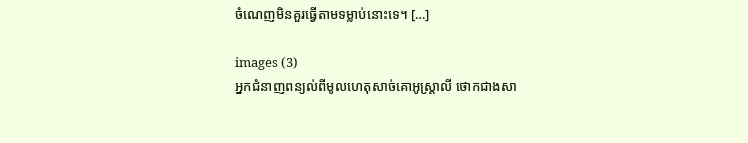ចំណេញមិនគួរធ្វើតាមទម្លាប់នោះទេ។ […]

images (3)
អ្នកជំនាញពន្យល់ពីមូលហេតុសាច់គោអូស្ត្រាលី ថោកជាងសា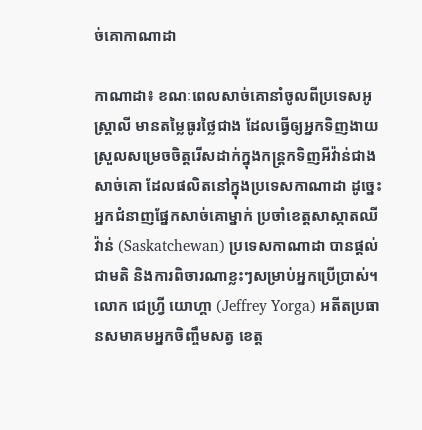ច់គោកាណាដា

កាណាដា៖ ខណៈពេលសាច់គោនាំចូលពីប្រទេសអូស្ត្រាលី មានតម្លៃធូរថ្លៃជាង ដែលធ្វើឲ្យអ្នកទិញងាយស្រួលសម្រេចចិត្តរើសដាក់ក្នុងកន្ត្រកទិញអីវ៉ាន់ជាងសាច់គោ ដែលផលិតនៅក្នុងប្រទេសកាណាដា ដូច្នេះអ្នកជំនាញផ្នែកសាច់គោម្នាក់ ប្រចាំខេត្តសាស្កាតឈីវ៉ាន់ (Saskatchewan) ប្រទេសកាណាដា បានផ្តល់ជាមតិ និងការពិចារណាខ្លះៗសម្រាប់អ្នកប្រើប្រាស់។ លោក ជេហ្វ្រី យោហ្គា (Jeffrey Yorga) អតីតប្រធានសមាគមអ្នកចិញ្ចឹមសត្វ ខេត្ត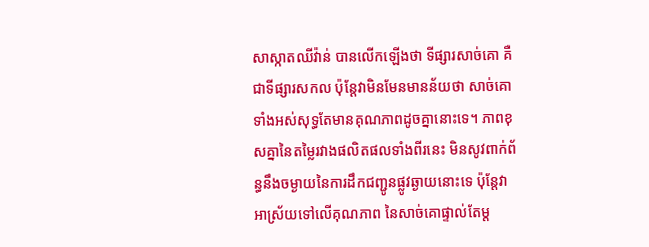សាស្កាតឈីវ៉ាន់ បានលើកឡើងថា ទីផ្សារសាច់គោ គឺជាទីផ្សារសកល ប៉ុន្តែវាមិនមែនមានន័យថា សាច់គោទាំងអស់សុទ្ធតែមានគុណភាពដូចគ្នានោះទេ។ ភាពខុសគ្នានៃតម្លៃរវាងផលិតផលទាំងពីរនេះ មិនសូវពាក់ព័ន្ធនឹងចម្ងាយនៃការដឹកជញ្ជូនផ្លូវឆ្ងាយនោះទេ ប៉ុន្តែវាអាស្រ័យទៅលើគុណភាព នៃសាច់គោផ្ទាល់តែម្ត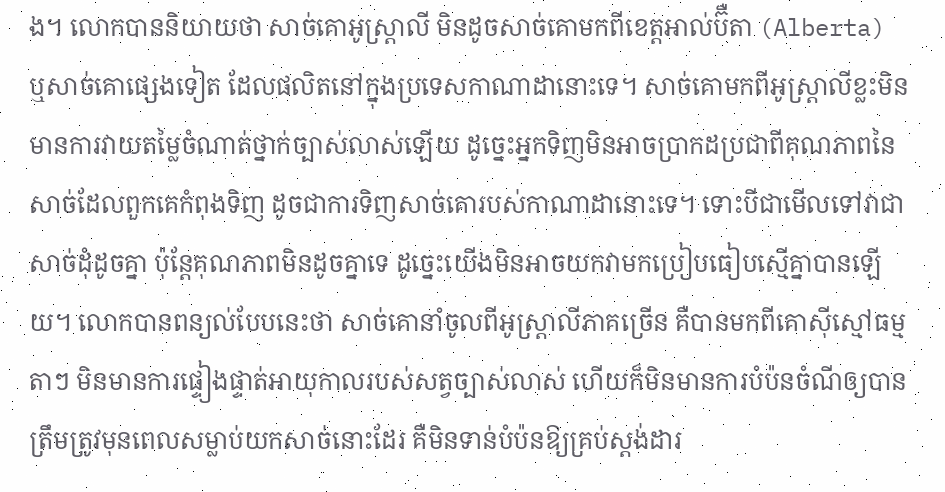ង។ លោកបាននិយាយថា សាច់គោអូស្ត្រាលី មិនដូចសាច់គោមកពីខេត្តអាល់ប៊ឺតា (Alberta) ឬសាច់គោផ្សេងទៀត ដែលផលិតនៅក្នុងប្រទេសកាណាដានោះទេ។ សាច់គោមកពីអូស្ត្រាលីខ្លះមិនមានការវាយតម្លៃចំណាត់ថ្នាក់ច្បាស់លាស់ឡើយ ដូច្នេះអ្នកទិញមិនអាចប្រាកដប្រជាពីគុណភាពនៃសាច់ដែលពួកគេកំពុងទិញ ដូចជាការទិញសាច់គោរបស់កាណាដានោះទេ។ ទោះបីជាមើលទៅវាជាសាច់ដុំដូចគ្នា ប៉ុន្តែគុណភាពមិនដូចគ្នាទេ ដូច្នេះយើងមិនអាចយកវាមកប្រៀបធៀបស្មើគ្នាបានឡើយ។ លោកបានពន្យល់បែបនេះថា សាច់គោនាំចូលពីអូស្ត្រាលីភាគច្រើន គឺបានមកពីគោស៊ីស្មៅធម្មតាៗ មិនមានការផ្ទៀងផ្ទាត់អាយុកាលរបស់សត្វច្បាស់លាស់ ហើយក៏មិនមានការបំប៉នចំណីឲ្យបានត្រឹមត្រូវមុនពេលសម្លាប់យកសាច់នោះដែរ គឺមិនទាន់បំប៉នឱ្យគ្រប់ស្តង់ដារ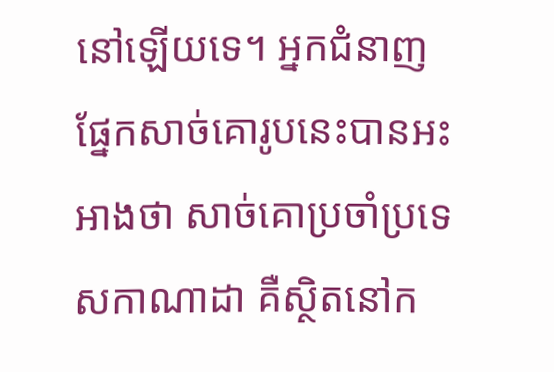នៅឡើយទេ។ អ្នកជំនាញផ្នែកសាច់គោរូបនេះបានអះអាងថា សាច់គោប្រចាំប្រទេសកាណាដា គឺស្ថិតនៅក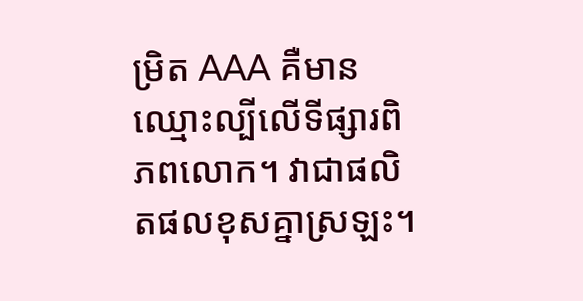ម្រិត AAA គឺមានឈ្មោះល្បីលើទីផ្សារពិភពលោក។ វាជាផលិតផលខុសគ្នាស្រឡះ។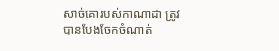សាច់គោរបស់កាណាដា ត្រូវបានបែងចែកចំណាត់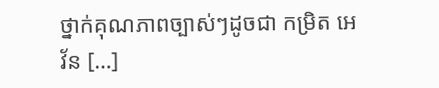ថ្នាក់គុណភាពច្បាស់ៗដូចជា កម្រិត អេវ័ន […]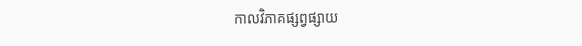កាលវិភាគផ្សព្វផ្សាយ